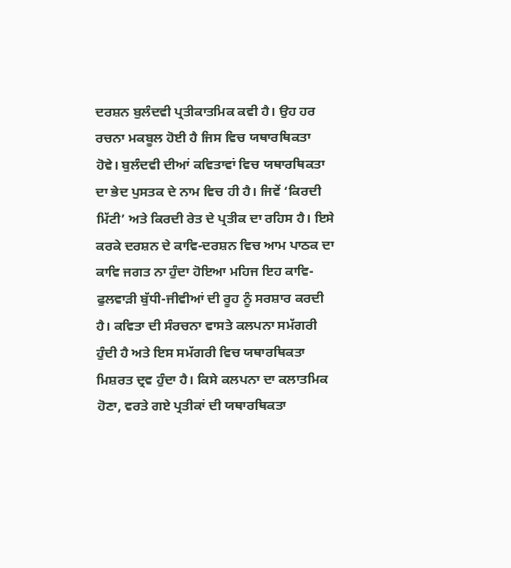ਦਰਸ਼ਨ ਬੁਲੰਦਵੀ ਪ੍ਰਤੀਕਾਤਮਿਕ ਕਵੀ ਹੈ। ਉਹ ਹਰ ਰਚਨਾ ਮਕਬੂਲ ਹੋਈ ਹੈ ਜਿਸ ਵਿਚ ਯਥਾਰਥਿਕਤਾ ਹੋਵੇ। ਬੁਲੰਦਵੀ ਦੀਆਂ ਕਵਿਤਾਵਾਂ ਵਿਚ ਯਥਾਰਥਿਕਤਾ ਦਾ ਭੇਦ ਪੁਸਤਕ ਦੇ ਨਾਮ ਵਿਚ ਹੀ ਹੈ। ਜਿਵੇਂ ‘ਕਿਰਦੀ ਮਿੱਟੀ’ ਅਤੇ ਕਿਰਦੀ ਰੇਤ ਦੇ ਪ੍ਰਤੀਕ ਦਾ ਰਹਿਸ ਹੈ। ਇਸੇ ਕਰਕੇ ਦਰਸ਼ਨ ਦੇ ਕਾਵਿ-ਦਰਸ਼ਨ ਵਿਚ ਆਮ ਪਾਠਕ ਦਾ ਕਾਵਿ ਜਗਤ ਨਾ ਹੁੰਦਾ ਹੋਇਆ ਮਹਿਜ ਇਹ ਕਾਵਿ-ਫੁਲਵਾੜੀ ਬੁੱਧੀ-ਜੀਵੀਆਂ ਦੀ ਰੂਹ ਨੂੰ ਸਰਸ਼ਾਰ ਕਰਦੀ ਹੈ। ਕਵਿਤਾ ਦੀ ਸੰਰਚਨਾ ਵਾਸਤੇ ਕਲਪਨਾ ਸਮੱਗਰੀ ਹੁੰਦੀ ਹੈ ਅਤੇ ਇਸ ਸਮੱਗਰੀ ਵਿਚ ਯਥਾਰਥਿਕਤਾ ਮਿਸ਼ਰਤ ਦ੍ਰਵ ਹੁੰਦਾ ਹੈ। ਕਿਸੇ ਕਲਪਨਾ ਦਾ ਕਲਾਤਮਿਕ ਹੋਣਾ, ਵਰਤੇ ਗਏ ਪ੍ਰਤੀਕਾਂ ਦੀ ਯਥਾਰਥਿਕਤਾ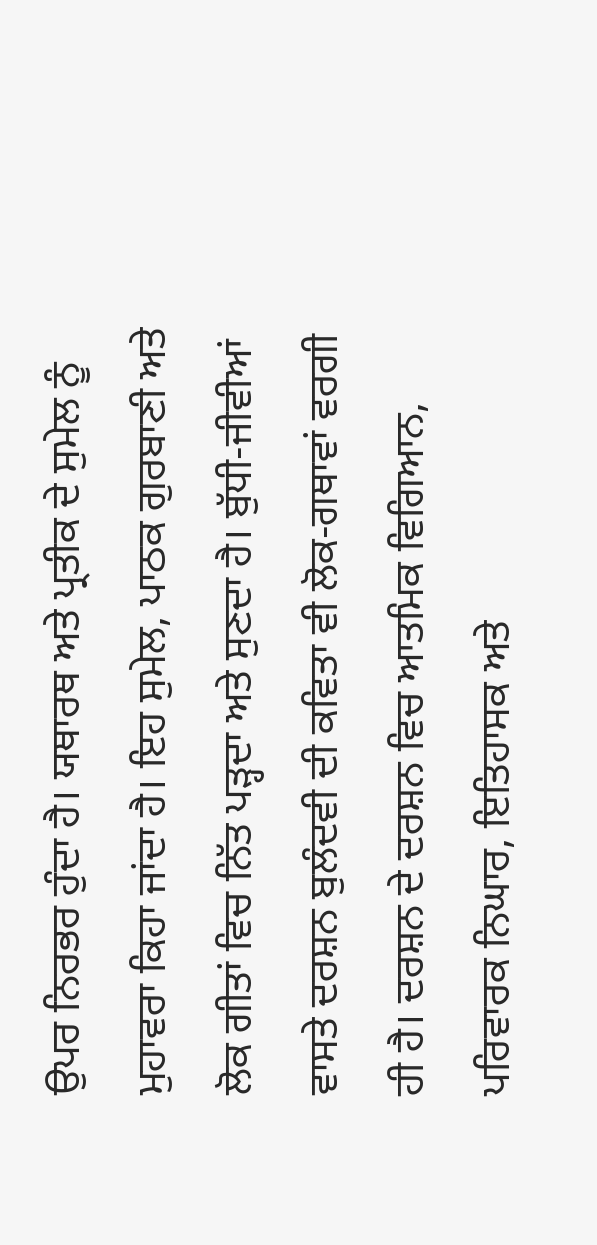ਉਪਰ ਨਿਰਭਰ ਹੁੰਦਾ ਹੈ। ਯਥਾਰਥ ਅਤੇ ਪ੍ਰਤੀਕ ਦੇ ਸੁਮੇਲ ਨੂੰ ਮੁਹਾਵਰਾ ਕਿਹਾ ਜਾਂਦਾ ਹੈ। ਇਹ ਸੁਮੇਲ, ਪਾਠਕ ਗੁਰਬਾਣੀ ਅਤੇ ਲੋਕ ਗੀਤਾਂ ਵਿਚ ਨਿੱਤ ਪੜ੍ਹਦਾ ਅਤੇ ਸੁਣਦਾ ਹੈ। ਬੁੱਧੀ-ਜੀਵੀਆਂ ਵਾਸਤੇ ਦਰਸ਼ਨ ਬੁਲੰਦਵੀ ਦੀ ਕਵਿਤਾ ਵੀ ਲੋਕ-ਗਥਾਵਾਂ ਵਰਗੀ ਹੀ ਹੈ। ਦਰਸ਼ਨ ਦੇ ਦਰਸ਼ਨ ਵਿਚ ਆਤਮਿਕ ਵਿਗਿਆਨ, ਪਰਿਵਾਰਕ ਨਿਘਾਰ, ਇਤਿਹਾਸਕ ਅਤੇ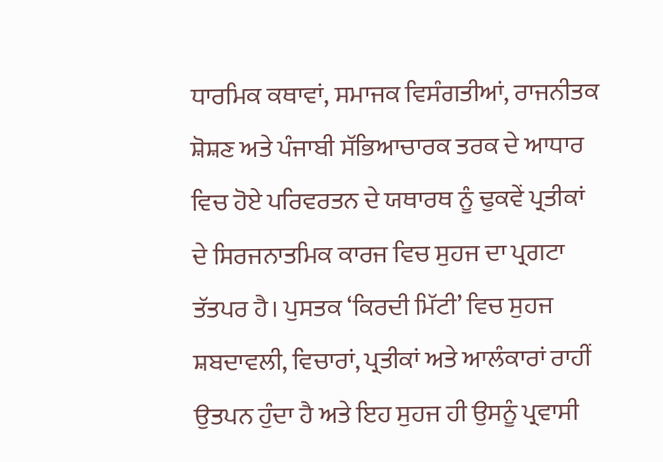ਧਾਰਮਿਕ ਕਥਾਵਾਂ, ਸਮਾਜਕ ਵਿਸੰਗਤੀਆਂ, ਰਾਜਨੀਤਕ ਸ਼ੋਸ਼ਣ ਅਤੇ ਪੰਜਾਬੀ ਸੱਭਿਆਚਾਰਕ ਤਰਕ ਦੇ ਆਧਾਰ ਵਿਚ ਹੋਏ ਪਰਿਵਰਤਨ ਦੇ ਯਥਾਰਥ ਨੂੰ ਢੁਕਵੇਂ ਪ੍ਰਤੀਕਾਂ ਦੇ ਸਿਰਜਨਾਤਮਿਕ ਕਾਰਜ ਵਿਚ ਸੁਹਜ ਦਾ ਪ੍ਰਗਟਾ ਤੱਤਪਰ ਹੈ। ਪੁਸਤਕ ‘ਕਿਰਦੀ ਮਿੱਟੀ’ ਵਿਚ ਸੁਹਜ ਸ਼ਬਦਾਵਲੀ, ਵਿਚਾਰਾਂ, ਪ੍ਰਤੀਕਾਂ ਅਤੇ ਆਲੰਕਾਰਾਂ ਰਾਹੀਂ ਉਤਪਨ ਹੁੰਦਾ ਹੈ ਅਤੇ ਇਹ ਸੁਹਜ ਹੀ ਉਸਨੂੰ ਪ੍ਰਵਾਸੀ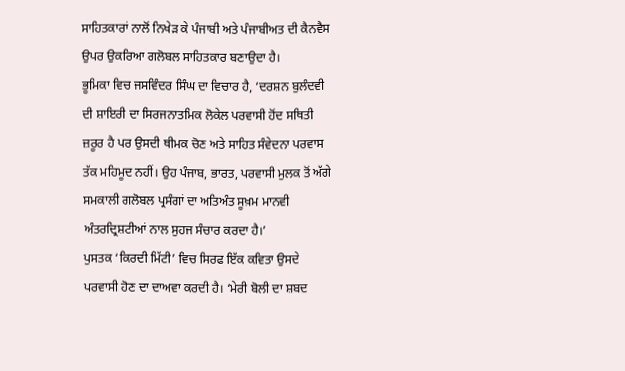ਸਾਹਿਤਕਾਰਾਂ ਨਾਲੋਂ ਨਿਖੇੜ ਕੇ ਪੰਜਾਬੀ ਅਤੇ ਪੰਜਾਬੀਅਤ ਦੀ ਕੈਨਵੈਸ ਉਪਰ ਉਕਰਿਆ ਗਲੋਬਲ ਸਾਹਿਤਕਾਰ ਬਣਾਉਦਾ ਹੈ।
ਭੂਮਿਕਾ ਵਿਚ ਜਸਵਿੰਦਰ ਸਿੰਘ ਦਾ ਵਿਚਾਰ ਹੈ, ‘ਦਰਸ਼ਨ ਬੁਲੰਦਵੀ ਦੀ ਸ਼ਾਇਰੀ ਦਾ ਸਿਰਜਨਾਤਮਿਕ ਲੋਕੇਲ ਪਰਵਾਸੀ ਹੋਂਦ ਸਥਿਤੀ ਜ਼ਰੂਰ ਹੈ ਪਰ ਉਸਦੀ ਥੀਮਕ ਚੋਣ ਅਤੇ ਸਾਹਿਤ ਸੰਵੇਦਨਾ ਪਰਵਾਸ ਤੱਕ ਮਹਿਮੂਦ ਨਹੀਂ। ਉਹ ਪੰਜਾਬ, ਭਾਰਤ, ਪਰਵਾਸੀ ਮੁਲਕ ਤੋਂ ਅੱਗੇ ਸਮਕਾਲੀ ਗਲੋਬਲ ਪ੍ਰਸੰਗਾਂ ਦਾ ਅਤਿਅੰਤ ਸੂਖ਼ਮ ਮਾਨਵੀ ਅੰਤਰਦ੍ਰਿਸ਼ਟੀਆਂ ਨਾਲ ਸੁਹਜ ਸੰਚਾਰ ਕਰਦਾ ਹੈ।’
ਪੁਸਤਕ ‘ਕਿਰਦੀ ਮਿੱਟੀ’ ਵਿਚ ਸਿਰਫ ਇੱਕ ਕਵਿਤਾ ਉਸਦੇ ਪਰਵਾਸੀ ਹੋਣ ਦਾ ਦਾਅਵਾ ਕਰਦੀ ਹੈ। ‘ਮੇਰੀ ਬੋਲੀ ਦਾ ਸ਼ਬਦ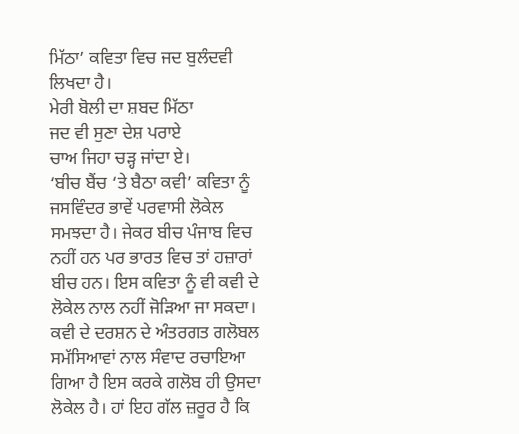ਮਿੱਠਾ’ ਕਵਿਤਾ ਵਿਚ ਜਦ ਬੁਲੰਦਵੀ ਲਿਖਦਾ ਹੈ।
ਮੇਰੀ ਬੋਲੀ ਦਾ ਸ਼ਬਦ ਮਿੱਠਾ
ਜਦ ਵੀ ਸੁਣਾ ਦੇਸ਼ ਪਰਾਏ
ਚਾਅ ਜਿਹਾ ਚੜ੍ਹ ਜਾਂਦਾ ਏ।
‘ਬੀਚ ਬੈਂਚ ‘ਤੇ ਬੈਠਾ ਕਵੀ’ ਕਵਿਤਾ ਨੂੰ ਜਸਵਿੰਦਰ ਭਾਵੇਂ ਪਰਵਾਸੀ ਲੋਕੇਲ ਸਮਝਦਾ ਹੈ। ਜੇਕਰ ਬੀਚ ਪੰਜਾਬ ਵਿਚ ਨਹੀਂ ਹਨ ਪਰ ਭਾਰਤ ਵਿਚ ਤਾਂ ਹਜ਼ਾਰਾਂ ਬੀਚ ਹਨ। ਇਸ ਕਵਿਤਾ ਨੂੰ ਵੀ ਕਵੀ ਦੇ ਲੋਕੇਲ ਨਾਲ ਨਹੀਂ ਜੋੜਿਆ ਜਾ ਸਕਦਾ। ਕਵੀ ਦੇ ਦਰਸ਼ਨ ਦੇ ਅੰਤਰਗਤ ਗਲੋਬਲ ਸਮੱਸਿਆਵਾਂ ਨਾਲ ਸੰਵਾਦ ਰਚਾਇਆ ਗਿਆ ਹੈ ਇਸ ਕਰਕੇ ਗਲੋਬ ਹੀ ਉਸਦਾ ਲੋਕੇਲ ਹੈ। ਹਾਂ ਇਹ ਗੱਲ ਜ਼ਰੂਰ ਹੈ ਕਿ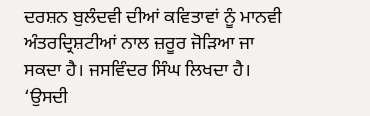ਦਰਸ਼ਨ ਬੁਲੰਦਵੀ ਦੀਆਂ ਕਵਿਤਾਵਾਂ ਨੂੰ ਮਾਨਵੀ ਅੰਤਰਦ੍ਰਿਸ਼ਟੀਆਂ ਨਾਲ ਜ਼ਰੂਰ ਜੋੜਿਆ ਜਾ ਸਕਦਾ ਹੈ। ਜਸਵਿੰਦਰ ਸਿੰਘ ਲਿਖਦਾ ਹੈ। ‘ਉਸਦੀ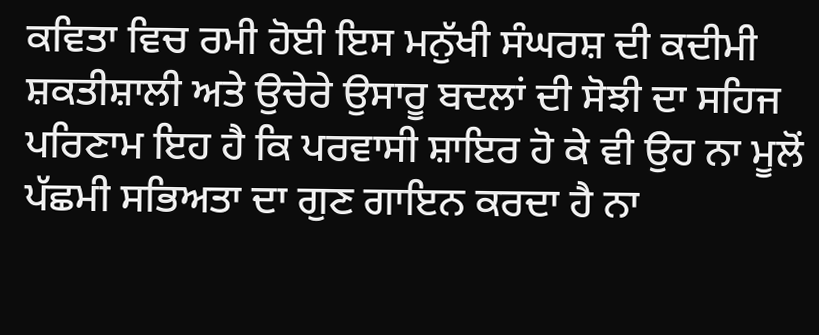ਕਵਿਤਾ ਵਿਚ ਰਮੀ ਹੋਈ ਇਸ ਮਨੁੱਖੀ ਸੰਘਰਸ਼ ਦੀ ਕਦੀਮੀ ਸ਼ਕਤੀਸ਼ਾਲੀ ਅਤੇ ਉਚੇਰੇ ਉਸਾਰੂ ਬਦਲਾਂ ਦੀ ਸੋਝੀ ਦਾ ਸਹਿਜ ਪਰਿਣਾਮ ਇਹ ਹੈ ਕਿ ਪਰਵਾਸੀ ਸ਼ਾਇਰ ਹੋ ਕੇ ਵੀ ਉਹ ਨਾ ਮੂਲੋਂ ਪੱਛਮੀ ਸਭਿਅਤਾ ਦਾ ਗੁਣ ਗਾਇਨ ਕਰਦਾ ਹੈ ਨਾ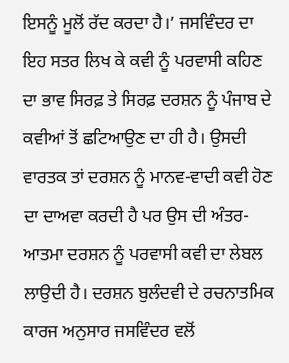ਇਸਨੂੰ ਮੂਲੋਂ ਰੱਦ ਕਰਦਾ ਹੈ।’ ਜਸਵਿੰਦਰ ਦਾ ਇਹ ਸਤਰ ਲਿਖ ਕੇ ਕਵੀ ਨੂੰ ਪਰਵਾਸੀ ਕਹਿਣ ਦਾ ਭਾਵ ਸਿਰਫ਼ ਤੇ ਸਿਰਫ਼ ਦਰਸ਼ਨ ਨੂੰ ਪੰਜਾਬ ਦੇ ਕਵੀਆਂ ਤੋਂ ਛਟਿਆਉਣ ਦਾ ਹੀ ਹੈ। ਉਸਦੀ ਵਾਰਤਕ ਤਾਂ ਦਰਸ਼ਨ ਨੂੰ ਮਾਨਵ-ਵਾਦੀ ਕਵੀ ਹੋਣ ਦਾ ਦਾਅਵਾ ਕਰਦੀ ਹੈ ਪਰ ਉਸ ਦੀ ਅੰਤਰ-ਆਤਮਾ ਦਰਸ਼ਨ ਨੂੰ ਪਰਵਾਸੀ ਕਵੀ ਦਾ ਲੇਬਲ ਲਾਉਦੀ ਹੈ। ਦਰਸ਼ਨ ਬੁਲੰਦਵੀ ਦੇ ਰਚਨਾਤਮਿਕ ਕਾਰਜ ਅਨੁਸਾਰ ਜਸਵਿੰਦਰ ਵਲੋਂ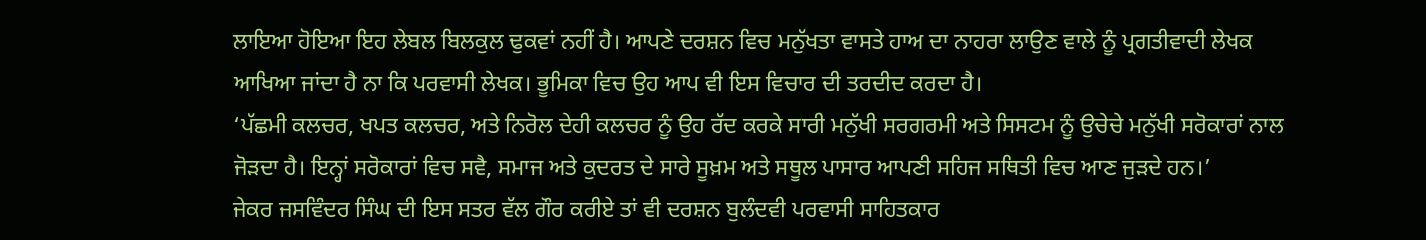ਲਾਇਆ ਹੋਇਆ ਇਹ ਲੇਬਲ ਬਿਲਕੁਲ ਢੁਕਵਾਂ ਨਹੀਂ ਹੈ। ਆਪਣੇ ਦਰਸ਼ਨ ਵਿਚ ਮਨੁੱਖਤਾ ਵਾਸਤੇ ਹਾਅ ਦਾ ਨਾਹਰਾ ਲਾਉਣ ਵਾਲੇ ਨੂੰ ਪ੍ਰਗਤੀਵਾਦੀ ਲੇਖਕ ਆਖਿਆ ਜਾਂਦਾ ਹੈ ਨਾ ਕਿ ਪਰਵਾਸੀ ਲੇਖਕ। ਭੂਮਿਕਾ ਵਿਚ ਉਹ ਆਪ ਵੀ ਇਸ ਵਿਚਾਰ ਦੀ ਤਰਦੀਦ ਕਰਦਾ ਹੈ।
‘ਪੱਛਮੀ ਕਲਚਰ, ਖਪਤ ਕਲਚਰ, ਅਤੇ ਨਿਰੋਲ ਦੇਹੀ ਕਲਚਰ ਨੂੰ ਉਹ ਰੱਦ ਕਰਕੇ ਸਾਰੀ ਮਨੁੱਖੀ ਸਰਗਰਮੀ ਅਤੇ ਸਿਸਟਮ ਨੂੰ ਉਚੇਚੇ ਮਨੁੱਖੀ ਸਰੋਕਾਰਾਂ ਨਾਲ ਜੋੜਦਾ ਹੈ। ਇਨ੍ਹਾਂ ਸਰੋਕਾਰਾਂ ਵਿਚ ਸਵੈ, ਸਮਾਜ ਅਤੇ ਕੁਦਰਤ ਦੇ ਸਾਰੇ ਸੂਖ਼ਮ ਅਤੇ ਸਥੂਲ ਪਾਸਾਰ ਆਪਣੀ ਸਹਿਜ ਸਥਿਤੀ ਵਿਚ ਆਣ ਜੁੜਦੇ ਹਨ।’
ਜੇਕਰ ਜਸਵਿੰਦਰ ਸਿੰਘ ਦੀ ਇਸ ਸਤਰ ਵੱਲ ਗੌਰ ਕਰੀਏ ਤਾਂ ਵੀ ਦਰਸ਼ਨ ਬੁਲੰਦਵੀ ਪਰਵਾਸੀ ਸਾਹਿਤਕਾਰ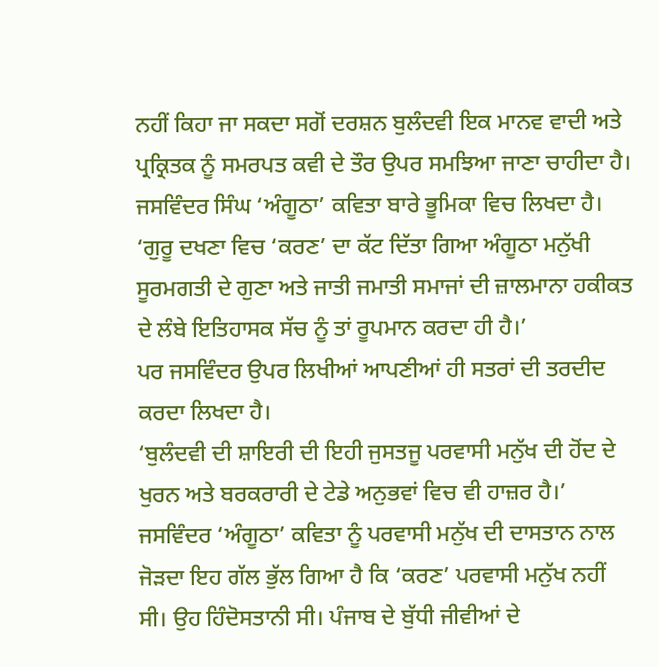ਨਹੀਂ ਕਿਹਾ ਜਾ ਸਕਦਾ ਸਗੋਂ ਦਰਸ਼ਨ ਬੁਲੰਦਵੀ ਇਕ ਮਾਨਵ ਵਾਦੀ ਅਤੇ ਪ੍ਰਕ੍ਰਿਤਕ ਨੂੰ ਸਮਰਪਤ ਕਵੀ ਦੇ ਤੌਰ ਉਪਰ ਸਮਝਿਆ ਜਾਣਾ ਚਾਹੀਦਾ ਹੈ। ਜਸਵਿੰਦਰ ਸਿੰਘ ‘ਅੰਗੂਠਾ’ ਕਵਿਤਾ ਬਾਰੇ ਭੂਮਿਕਾ ਵਿਚ ਲਿਖਦਾ ਹੈ।
‘ਗੁਰੂ ਦਖਣਾ ਵਿਚ ‘ਕਰਣ’ ਦਾ ਕੱਟ ਦਿੱਤਾ ਗਿਆ ਅੰਗੂਠਾ ਮਨੁੱਖੀ ਸੂਰਮਗਤੀ ਦੇ ਗੁਣਾ ਅਤੇ ਜਾਤੀ ਜਮਾਤੀ ਸਮਾਜਾਂ ਦੀ ਜ਼ਾਲਮਾਨਾ ਹਕੀਕਤ ਦੇ ਲੰਬੇ ਇਤਿਹਾਸਕ ਸੱਚ ਨੂੰ ਤਾਂ ਰੂਪਮਾਨ ਕਰਦਾ ਹੀ ਹੈ।’
ਪਰ ਜਸਵਿੰਦਰ ਉਪਰ ਲਿਖੀਆਂ ਆਪਣੀਆਂ ਹੀ ਸਤਰਾਂ ਦੀ ਤਰਦੀਦ ਕਰਦਾ ਲਿਖਦਾ ਹੈ।
‘ਬੁਲੰਦਵੀ ਦੀ ਸ਼ਾਇਰੀ ਦੀ ਇਹੀ ਜੁਸਤਜੂ ਪਰਵਾਸੀ ਮਨੁੱਖ ਦੀ ਹੋਂਦ ਦੇ ਖੁਰਨ ਅਤੇ ਬਰਕਰਾਰੀ ਦੇ ਟੇਡੇ ਅਨੁਭਵਾਂ ਵਿਚ ਵੀ ਹਾਜ਼ਰ ਹੈ।’ ਜਸਵਿੰਦਰ ‘ਅੰਗੂਠਾ’ ਕਵਿਤਾ ਨੂੰ ਪਰਵਾਸੀ ਮਨੁੱਖ ਦੀ ਦਾਸਤਾਨ ਨਾਲ ਜੋੜਦਾ ਇਹ ਗੱਲ ਭੁੱਲ ਗਿਆ ਹੈ ਕਿ ‘ਕਰਣ’ ਪਰਵਾਸੀ ਮਨੁੱਖ ਨਹੀਂ ਸੀ। ਉਹ ਹਿੰਦੋਸਤਾਨੀ ਸੀ। ਪੰਜਾਬ ਦੇ ਬੁੱਧੀ ਜੀਵੀਆਂ ਦੇ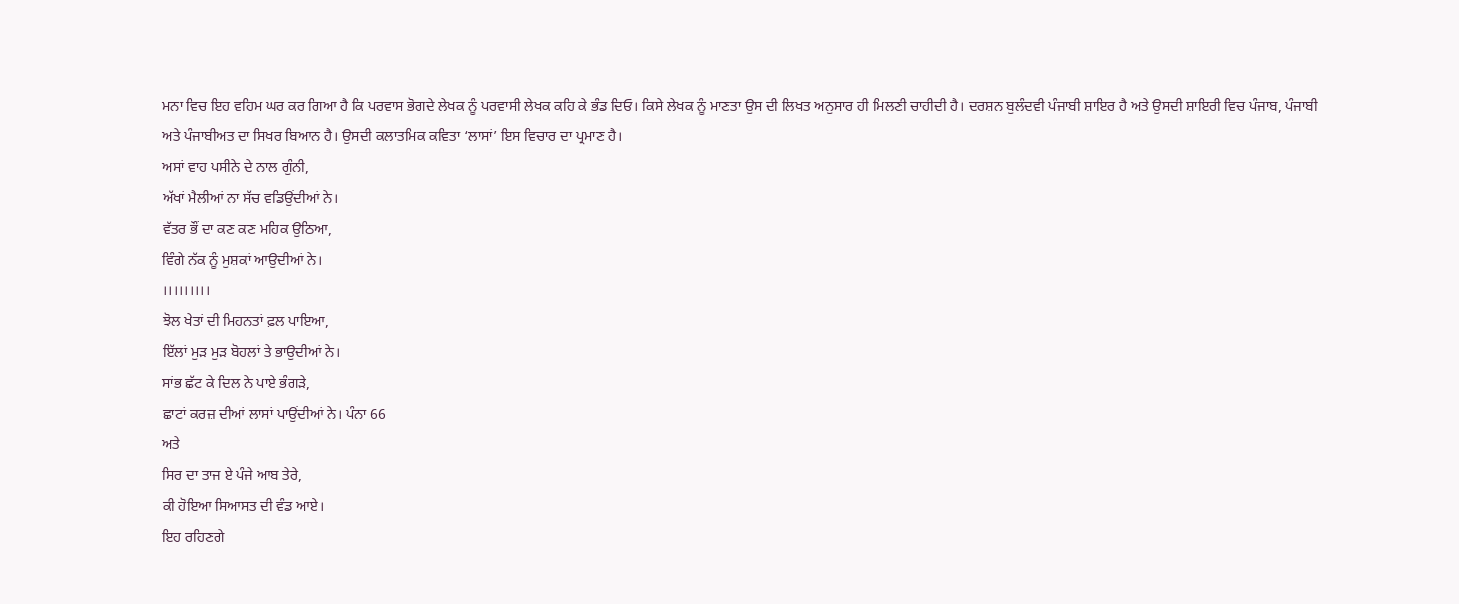ਮਨਾ ਵਿਚ ਇਹ ਵਹਿਮ ਘਰ ਕਰ ਗਿਆ ਹੈ ਕਿ ਪਰਵਾਸ ਭੋਗਦੇ ਲੇਖਕ ਨੂੰ ਪਰਵਾਸੀ ਲੇਖਕ ਕਹਿ ਕੇ ਭੰਡ ਦਿਓ। ਕਿਸੇ ਲੇਖਕ ਨੂੰ ਮਾਣਤਾ ਉਸ ਦੀ ਲਿਖਤ ਅਨੁਸਾਰ ਹੀ ਮਿਲਣੀ ਚਾਹੀਦੀ ਹੈ। ਦਰਸ਼ਨ ਬੁਲੰਦਵੀ ਪੰਜਾਬੀ ਸ਼ਾਇਰ ਹੈ ਅਤੇ ਉਸਦੀ ਸ਼ਾਇਰੀ ਵਿਚ ਪੰਜਾਬ, ਪੰਜਾਬੀ ਅਤੇ ਪੰਜਾਬੀਅਤ ਦਾ ਸਿਖਰ ਬਿਆਨ ਹੈ। ਉਸਦੀ ਕਲਾਤਮਿਕ ਕਵਿਤਾ ‘ਲਾਸਾਂ’ ਇਸ ਵਿਚਾਰ ਦਾ ਪ੍ਰਮਾਣ ਹੈ।
ਅਸਾਂ ਵਾਹ ਪਸੀਨੇ ਦੇ ਨਾਲ ਗੁੰਨੀ,
ਅੱਖਾਂ ਮੈਲੀਆਂ ਨਾ ਸੱਚ ਵਡਿਉਂਦੀਆਂ ਨੇ।
ਵੱਤਰ ਭੌਂ ਦਾ ਕਣ ਕਣ ਮਹਿਕ ਉਠਿਆ,
ਵਿੰਗੇ ਨੱਕ ਨੂੰ ਮੁਸ਼ਕਾਂ ਆਉਦੀਆਂ ਨੇ।
।।।।।।।।।
ਝੋਲ ਖੇਤਾਂ ਦੀ ਮਿਹਨਤਾਂ ਫ਼ਲ ਪਾਇਆ,
ਇੱਲਾਂ ਮੁੜ ਮੁੜ ਬੋਹਲਾਂ ਤੇ ਭਾਉਦੀਆਂ ਨੇ।
ਸਾਂਭ ਛੱਟ ਕੇ ਦਿਲ ਨੇ ਪਾਏ ਭੰਗੜੇ,
ਛਾਟਾਂ ਕਰਜ਼ ਦੀਆਂ ਲਾਸਾਂ ਪਾਉਂਦੀਆਂ ਨੇ। ਪੰਨਾ 66
ਅਤੇ
ਸਿਰ ਦਾ ਤਾਜ ਏ ਪੰਜੇ ਆਬ ਤੇਰੇ,
ਕੀ ਹੋਇਆ ਸਿਆਸਤ ਦੀ ਵੰਡ ਆਏ।
ਇਹ ਰਹਿਣਗੇ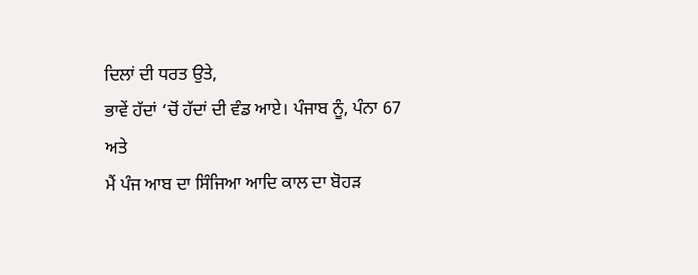ਦਿਲਾਂ ਦੀ ਧਰਤ ਉਤੇ,
ਭਾਵੇਂ ਹੱਦਾਂ ‘ਚੋਂ ਹੱਦਾਂ ਦੀ ਵੰਡ ਆਏ। ਪੰਜਾਬ ਨੂੰ, ਪੰਨਾ 67
ਅਤੇ
ਮੈਂ ਪੰਜ ਆਬ ਦਾ ਸਿੰਜਿਆ ਆਦਿ ਕਾਲ ਦਾ ਬੋਹੜ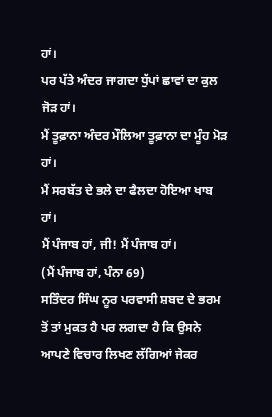ਹਾਂ।
ਪਰ ਪੱਤੇ ਅੰਦਰ ਜਾਗਦਾ ਧੁੱਪਾਂ ਛਾਵਾਂ ਦਾ ਕੁਲ ਜੋੜ ਹਾਂ।
ਮੈਂ ਤੂਫ਼ਾਨਾ ਅੰਦਰ ਮੌਲਿਆ ਤੂਫ਼ਾਨਾ ਦਾ ਮੂੰਹ ਮੋੜ ਹਾਂ।
ਮੈਂ ਸਰਬੱਤ ਦੇ ਭਲੇ ਦਾ ਫੈਲਦਾ ਹੋਇਆ ਖਾਬ ਹਾਂ।
ਮੈਂ ਪੰਜਾਬ ਹਾਂ, ਜੀ! ਮੈਂ ਪੰਜਾਬ ਹਾਂ।
(ਮੈਂ ਪੰਜਾਬ ਹਾਂ, ਪੰਨਾ 69)
ਸਤਿੰਦਰ ਸਿੰਘ ਨੂਰ ਪਰਵਾਸੀ ਸ਼ਬਦ ਦੇ ਭਰਮ ਤੋਂ ਤਾਂ ਮੁਕਤ ਹੈ ਪਰ ਲਗਦਾ ਹੈ ਕਿ ਉਸਨੇ ਆਪਣੇ ਵਿਚਾਰ ਲਿਖਣ ਲੱਗਿਆਂ ਜੇਕਰ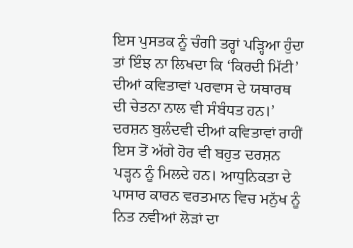ਇਸ ਪੁਸਤਕ ਨੂੰ ਚੰਗੀ ਤਰ੍ਹਾਂ ਪੜ੍ਹਿਆ ਹੁੰਦਾ ਤਾਂ ਇੰਝ ਨਾ ਲਿਖਦਾ ਕਿ ‘ਕਿਰਦੀ ਮਿੱਟੀ’ ਦੀਆਂ ਕਵਿਤਾਵਾਂ ਪਰਵਾਸ ਦੇ ਯਥਾਰਥ ਦੀ ਚੇਤਨਾ ਨਾਲ ਵੀ ਸੰਬੰਧਤ ਹਨ।’
ਦਰਸ਼ਨ ਬੁਲੰਦਵੀ ਦੀਆਂ ਕਵਿਤਾਵਾਂ ਰਾਹੀਂ ਇਸ ਤੋਂ ਅੱਗੇ ਹੋਰ ਵੀ ਬਹੁਤ ਦਰਸ਼ਨ ਪੜ੍ਹਨ ਨੂੰ ਮਿਲਦੇ ਹਨ। ਆਧੁਨਿਕਤਾ ਦੇ ਪਾਸਾਰ ਕਾਰਨ ਵਰਤਮਾਨ ਵਿਚ ਮਨੁੱਖ ਨੂੰ ਨਿਤ ਨਵੀਆਂ ਲੋੜਾਂ ਦਾ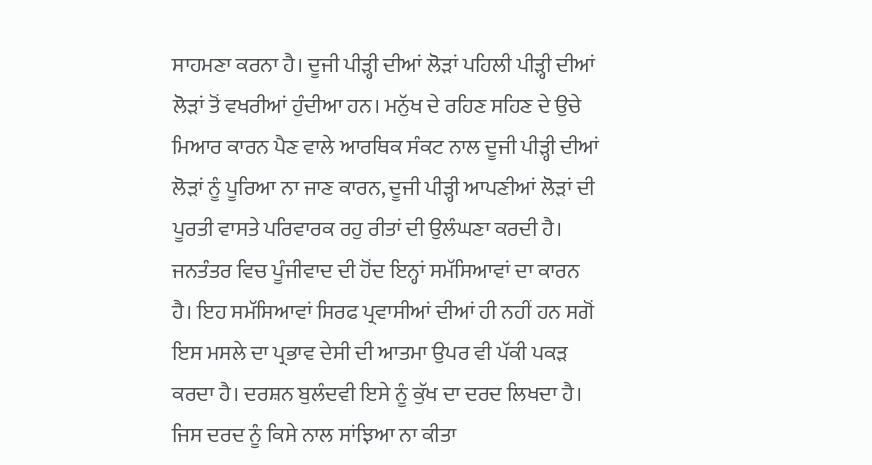ਸਾਹਮਣਾ ਕਰਨਾ ਹੈ। ਦੂਜੀ ਪੀੜ੍ਹੀ ਦੀਆਂ ਲੋੜਾਂ ਪਹਿਲੀ ਪੀੜ੍ਹੀ ਦੀਆਂ ਲੋੜਾਂ ਤੋਂ ਵਖਰੀਆਂ ਹੁੰਦੀਆ ਹਨ। ਮਨੁੱਖ ਦੇ ਰਹਿਣ ਸਹਿਣ ਦੇ ਉਚੇ ਮਿਆਰ ਕਾਰਨ ਪੈਣ ਵਾਲੇ ਆਰਥਿਕ ਸੰਕਟ ਨਾਲ ਦੂਜੀ ਪੀੜ੍ਹੀ ਦੀਆਂ ਲੋੜਾਂ ਨੂੰ ਪੂਰਿਆ ਨਾ ਜਾਣ ਕਾਰਨ, ਦੂਜੀ ਪੀੜ੍ਹੀ ਆਪਣੀਆਂ ਲੋੜਾਂ ਦੀ ਪੂਰਤੀ ਵਾਸਤੇ ਪਰਿਵਾਰਕ ਰਹੁ ਰੀਤਾਂ ਦੀ ਉਲੰਘਣਾ ਕਰਦੀ ਹੈ। ਜਨਤੰਤਰ ਵਿਚ ਪੂੰਜੀਵਾਦ ਦੀ ਹੋਂਦ ਇਨ੍ਹਾਂ ਸਮੱਸਿਆਵਾਂ ਦਾ ਕਾਰਨ ਹੈ। ਇਹ ਸਮੱਸਿਆਵਾਂ ਸਿਰਫ ਪ੍ਰਵਾਸੀਆਂ ਦੀਆਂ ਹੀ ਨਹੀਂ ਹਨ ਸਗੋਂ ਇਸ ਮਸਲੇ ਦਾ ਪ੍ਰਭਾਵ ਦੇਸੀ ਦੀ ਆਤਮਾ ਉਪਰ ਵੀ ਪੱਕੀ ਪਕੜ ਕਰਦਾ ਹੈ। ਦਰਸ਼ਨ ਬੁਲੰਦਵੀ ਇਸੇ ਨੂੰ ਕੁੱਖ ਦਾ ਦਰਦ ਲਿਖਦਾ ਹੈ। ਜਿਸ ਦਰਦ ਨੂੰ ਕਿਸੇ ਨਾਲ ਸਾਂਝਿਆ ਨਾ ਕੀਤਾ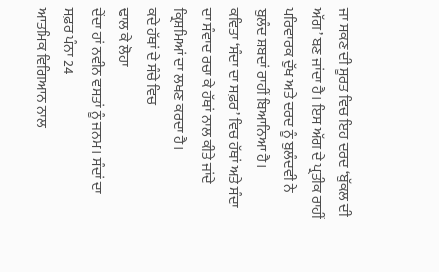ਜਾ ਸਕਣ ਦੀ ਸੂਰਤ ਵਿਚ ਇਹ ਦਰਦ ‘ਬੁੱਕਲ ਦੀ ਅੱਗ’ ਬਣ ਜਾਂਦਾ ਹੈ। ਇਸ ਅੱਗ ਦੇ ਪ੍ਰਤੀਕ ਰਾਹੀਂ ਪਰਿਵਾਰਕ ਦੁੱਖ ਅਤੇ ਦਰਦ ਨੂੰ ਬੁਲੰਦਵੀ ਨੇ ਬੁਲੰਦ ਸ਼ਬਦਾਂ ਰਾਹੀਂ ਬਿਆਨਿਆ ਹੈ।
ਕਵਿਤਾ ‘ਸੰਦਾ ਦਾ ਸਫ਼ਰ’ ਵਿਚ ਹੱਥਾਂ ਅਤੇ ਸੰਦਾ ਦਾ ਸੰਵਾਦ ਰਚਾ ਕੇ ਹੱਥਾਂ ਨਾਲ ਕੀਤੇ ਜਾਂਦੇ ਕ੍ਰਿਸ਼ਮਿਆਂ ਦਾ ਲਖਣ ਕਰਦਾ ਹੈ।
ਕਦੇ ਹੱਥਾਂ ਦੇ ਸੰਚੇ ਵਿਚ
ਢਾਲ ਕੇ ਲੋਹਾ
ਦੇਂਦਾ ਹਾਂ ਨਵੀਨ ਵਸਤਾਂ ਨੂੰ ਜਨਮ। ਸੰਦਾਂ ਦਾ ਸਫ਼ਰ ਪੰਨਾ 24
ਆਤਮਿਕ ਵਿਗਿਆਨ ਨਾਲ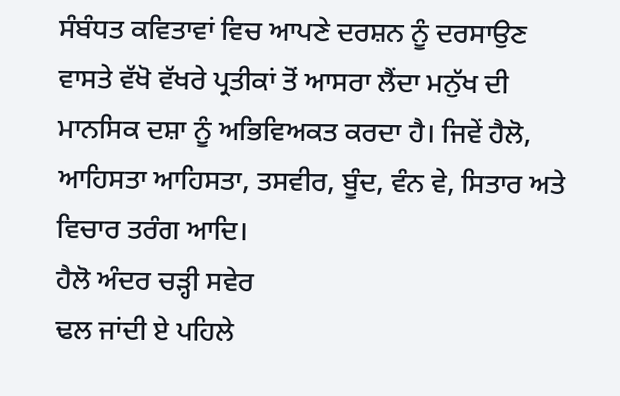ਸੰਬੰਧਤ ਕਵਿਤਾਵਾਂ ਵਿਚ ਆਪਣੇ ਦਰਸ਼ਨ ਨੂੰ ਦਰਸਾਉਣ ਵਾਸਤੇ ਵੱਖੋ ਵੱਖਰੇ ਪ੍ਰਤੀਕਾਂ ਤੋਂ ਆਸਰਾ ਲੈਂਦਾ ਮਨੁੱਖ ਦੀ ਮਾਨਸਿਕ ਦਸ਼ਾ ਨੂੰ ਅਭਿਵਿਅਕਤ ਕਰਦਾ ਹੈ। ਜਿਵੇਂ ਹੈਲੋ, ਆਹਿਸਤਾ ਆਹਿਸਤਾ, ਤਸਵੀਰ, ਬੂੰਦ, ਵੰਨ ਵੇ, ਸਿਤਾਰ ਅਤੇ ਵਿਚਾਰ ਤਰੰਗ ਆਦਿ।
ਹੈਲੋ ਅੰਦਰ ਚੜ੍ਹੀ ਸਵੇਰ
ਢਲ ਜਾਂਦੀ ਏ ਪਹਿਲੇ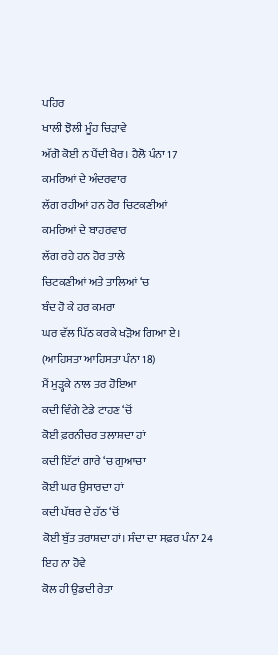ਪਹਿਰ
ਖਾਲੀ ਝੋਲੀ ਮੂੰਹ ਚਿੜਾਵੇ
ਅੱਗੋ ਕੋਈ ਨ ਪੈਂਦੀ ਖੈਰ। ਹੈਲੋ ਪੰਨਾ 17
ਕਮਰਿਆਂ ਦੇ ਅੰਦਰਵਾਰ
ਲੱਗ ਰਹੀਆਂ ਹਨ ਹੋਰ ਚਿਟਕਣੀਆਂ
ਕਮਰਿਆਂ ਦੇ ਬਾਹਰਵਾਰ
ਲੱਗ ਰਹੇ ਹਨ ਹੋਰ ਤਾਲੇ
ਚਿਟਕਣੀਆਂ ਅਤੇ ਤਾਲਿਆਂ ‘ਚ
ਬੰਦ ਹੋ ਕੇ ਹਰ ਕਮਰਾ
ਘਰ ਵੱਲ ਪਿੱਠ ਕਰਕੇ ਖੜੋਅ ਗਿਆ ਏ।
(ਆਹਿਸਤਾ ਆਹਿਸਤਾ ਪੰਨਾ 18)
ਮੈਂ ਮੁੜ੍ਹਕੇ ਨਾਲ ਤਰ ਹੋਇਆ
ਕਦੀ ਵਿੰਗੇ ਟੇਡੇ ਟਾਹਣ ‘ਚੋਂ
ਕੋਈ ਫ਼ਰਨੀਚਰ ਤਲਾਸ਼ਦਾ ਹਾਂ
ਕਦੀ ਇੱਟਾਂ ਗਾਰੇ ‘ਚ ਗੁਆਚਾ
ਕੋਈ ਘਰ ਉਸਾਰਦਾ ਹਾਂ
ਕਦੀ ਪੱਥਰ ਦੇ ਹੱਠ ‘ਚੋਂ
ਕੋਈ ਬੁੱਤ ਤਰਾਸ਼ਦਾ ਹਾਂ। ਸੰਦਾ ਦਾ ਸਫ਼ਰ ਪੰਨਾ 24
ਇਹ ਨਾ ਹੋਵੇ
ਕੋਲ ਹੀ ਉਡਦੀ ਰੇਤਾ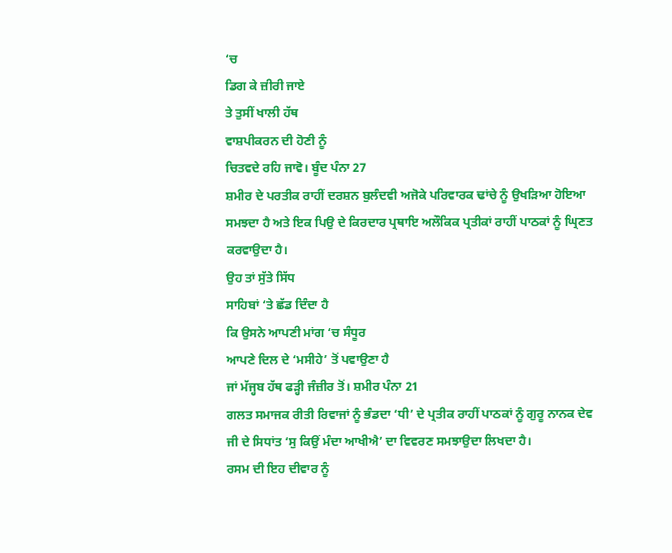‘ਚ
ਡਿਗ ਕੇ ਜ਼ੀਰੀ ਜਾਏ
ਤੇ ਤੁਸੀਂ ਖਾਲੀ ਹੱਥ
ਵਾਸ਼ਪੀਕਰਨ ਦੀ ਹੋਣੀ ਨੂੰ
ਚਿਤਵਦੇ ਰਹਿ ਜਾਵੋ। ਬੂੰਦ ਪੰਨਾ 27
ਸ਼ਮੀਰ ਦੇ ਪਰਤੀਕ ਰਾਹੀਂ ਦਰਸ਼ਨ ਬੁਲੰਦਵੀ ਅਜੋਕੇ ਪਰਿਵਾਰਕ ਢਾਂਚੇ ਨੂੰ ਉਖੜਿਆ ਹੋਇਆ ਸਮਝਦਾ ਹੈ ਅਤੇ ਇਕ ਪਿਉ ਦੇ ਕਿਰਦਾਰ ਪ੍ਰਥਾਇ ਅਲੌਕਿਕ ਪ੍ਰਤੀਕਾਂ ਰਾਹੀਂ ਪਾਠਕਾਂ ਨੂੰ ਘ੍ਰਿਣਤ ਕਰਵਾਉਦਾ ਹੈ।
ਉਹ ਤਾਂ ਸੁੱਤੇ ਸਿੱਧ
ਸਾਹਿਬਾਂ ‘ਤੇ ਛੱਡ ਦਿੰਦਾ ਹੈ
ਕਿ ਉਸਨੇ ਆਪਣੀ ਮਾਂਗ ‘ਚ ਸੰਧੂਰ
ਆਪਣੇ ਦਿਲ ਦੇ ‘ਮਸੀਹੇ’ ਤੋਂ ਪਵਾਉਣਾ ਹੈ
ਜਾਂ ਮੱਜ੍ਹਬ ਹੱਥ ਫੜ੍ਹੀ ਜੰਜ਼ੀਰ ਤੋਂ। ਸ਼ਮੀਰ ਪੰਨਾ 21
ਗਲਤ ਸਮਾਜਕ ਰੀਤੀ ਰਿਵਾਜਾਂ ਨੂੰ ਭੰਡਦਾ ‘ਧੀ’ ਦੇ ਪ੍ਰਤੀਕ ਰਾਹੀਂ ਪਾਠਕਾਂ ਨੂੰ ਗੁਰੂ ਨਾਨਕ ਦੇਵ ਜੀ ਦੇ ਸਿਧਾਂਤ ‘ਸੁ ਕਿਉਂ ਮੰਦਾ ਆਖੀਐ’ ਦਾ ਵਿਵਰਣ ਸਮਝਾਉਦਾ ਲਿਖਦਾ ਹੈ।
ਰਸਮ ਦੀ ਇਹ ਦੀਵਾਰ ਨੂੰ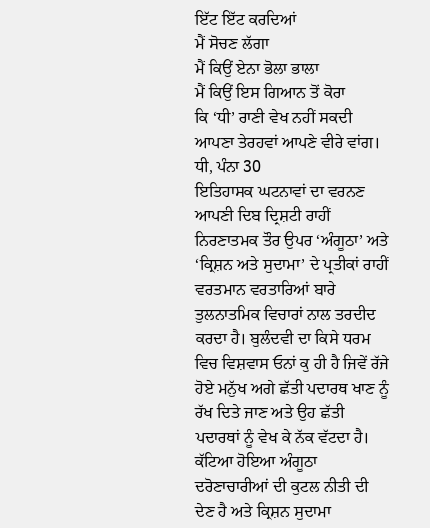ਇੱਟ ਇੱਟ ਕਰਦਿਆਂ
ਮੈਂ ਸੋਚਣ ਲੱਗਾ
ਮੈਂ ਕਿਉਂ ਏਨਾ ਭੋਲਾ ਭਾਲਾ
ਮੈਂ ਕਿਉਂ ਇਸ ਗਿਆਨ ਤੋਂ ਕੋਰਾ
ਕਿ ‘ਧੀ’ ਰਾਣੀ ਵੇਖ ਨਹੀਂ ਸਕਦੀ
ਆਪਣਾ ਤੇਰਹਵਾਂ ਆਪਣੇ ਵੀਰੇ ਵਾਂਗ। ਧੀ, ਪੰਨਾ 30
ਇਤਿਹਾਸਕ ਘਟਨਾਵਾਂ ਦਾ ਵਰਨਣ ਆਪਣੀ ਦਿਬ ਦ੍ਰਿਸ਼ਟੀ ਰਾਹੀਂ ਨਿਰਣਾਤਮਕ ਤੌਰ ਉਪਰ ‘ਅੰਗੂਠਾ’ ਅਤੇ ‘ਕ੍ਰਿਸ਼ਨ ਅਤੇ ਸੁਦਾਮਾ’ ਦੇ ਪ੍ਰਤੀਕਾਂ ਰਾਹੀਂ ਵਰਤਮਾਨ ਵਰਤਾਰਿਆਂ ਬਾਰੇ ਤੁਲਨਾਤਮਿਕ ਵਿਚਾਰਾਂ ਨਾਲ ਤਰਦੀਦ ਕਰਦਾ ਹੈ। ਬੁਲੰਦਵੀ ਦਾ ਕਿਸੇ ਧਰਮ ਵਿਚ ਵਿਸ਼ਵਾਸ ਓਨਾਂ ਕੁ ਹੀ ਹੈ ਜਿਵੇਂ ਰੱਜੇ ਹੋਏ ਮਨੁੱਖ ਅਗੇ ਛੱਤੀ ਪਦਾਰਥ ਖਾਣ ਨੂੰ ਰੱਖ ਦਿਤੇ ਜਾਣ ਅਤੇ ਉਹ ਛੱਤੀ ਪਦਾਰਥਾਂ ਨੂੰ ਵੇਖ ਕੇ ਨੱਕ ਵੱਟਦਾ ਹੈ। ਕੱਟਿਆ ਹੋਇਆ ਅੰਗੂਠਾ ਦਰੋਣਾਚਾਰੀਆਂ ਦੀ ਕੁਟਲ ਨੀਤੀ ਦੀ ਦੇਣ ਹੈ ਅਤੇ ਕ੍ਰਿਸ਼ਨ ਸੁਦਾਮਾ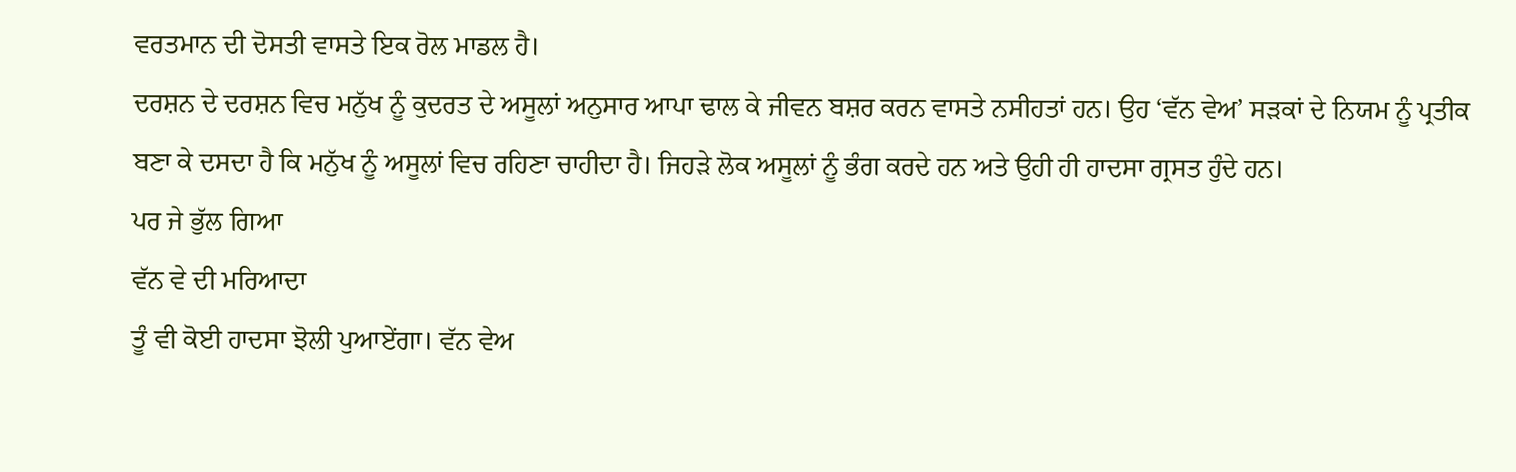ਵਰਤਮਾਨ ਦੀ ਦੋਸਤੀ ਵਾਸਤੇ ਇਕ ਰੋਲ ਮਾਡਲ ਹੈ।
ਦਰਸ਼ਨ ਦੇ ਦਰਸ਼ਨ ਵਿਚ ਮਨੁੱਖ ਨੂੰ ਕੁਦਰਤ ਦੇ ਅਸੂਲਾਂ ਅਨੁਸਾਰ ਆਪਾ ਢਾਲ ਕੇ ਜੀਵਨ ਬਸ਼ਰ ਕਰਨ ਵਾਸਤੇ ਨਸੀਹਤਾਂ ਹਨ। ਉਹ ‘ਵੱਨ ਵੇਅ’ ਸੜਕਾਂ ਦੇ ਨਿਯਮ ਨੂੰ ਪ੍ਰਤੀਕ ਬਣਾ ਕੇ ਦਸਦਾ ਹੈ ਕਿ ਮਨੁੱਖ ਨੂੰ ਅਸੂਲਾਂ ਵਿਚ ਰਹਿਣਾ ਚਾਹੀਦਾ ਹੈ। ਜਿਹੜੇ ਲੋਕ ਅਸੂਲਾਂ ਨੂੰ ਭੰਗ ਕਰਦੇ ਹਨ ਅਤੇ ਉਹੀ ਹੀ ਹਾਦਸਾ ਗ੍ਰਸਤ ਹੁੰਦੇ ਹਨ।
ਪਰ ਜੇ ਭੁੱਲ ਗਿਆ
ਵੱਨ ਵੇ ਦੀ ਮਰਿਆਦਾ
ਤੂੰ ਵੀ ਕੋਈ ਹਾਦਸਾ ਝੋਲੀ ਪੁਆਏਂਗਾ। ਵੱਨ ਵੇਅ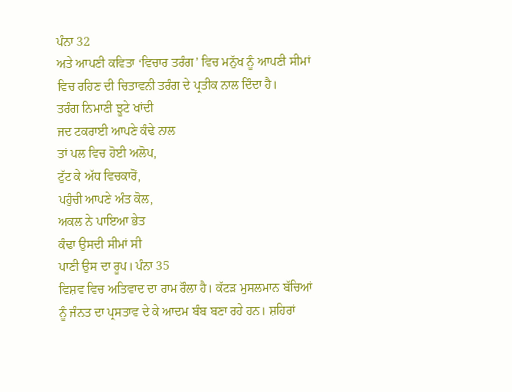ਪੰਨਾ 32
ਅਤੇ ਆਪਣੀ ਕਵਿਤਾ ‘ਵਿਚਾਰ ਤਰੰਗ’ ਵਿਚ ਮਨੁੱਖ ਨੂੰ ਆਪਣੀ ਸੀਮਾਂ ਵਿਚ ਰਹਿਣ ਦੀ ਚਿਤਾਵਨੀ ਤਰੰਗ ਦੇ ਪ੍ਰਤੀਕ ਨਾਲ ਦਿੰਦਾ ਹੈ।
ਤਰੰਗ ਨਿਮਾਣੀ ਝੂਟੇ ਖਾਂਦੀ
ਜਦ ਟਕਰਾਈ ਆਪਣੇ ਕੰਢੇ ਨਾਲ
ਤਾਂ ਪਲ ਵਿਚ ਹੋਈ ਅਲੋਪ,
ਟੁੱਟ ਕੇ ਅੱਧ ਵਿਚਕਾਰੋਂ,
ਪਹੁੰਚੀ ਆਪਣੇ ਅੰਤ ਕੋਲ,
ਅਕਲ ਨੇ ਪਾਇਆ ਭੇਤ
ਕੰਢਾ ਉਸਦੀ ਸੀਮਾਂ ਸੀ
ਪਾਣੀ ਉਸ ਦਾ ਰੂਪ। ਪੰਨਾ 35
ਵਿਸ਼ਵ ਵਿਚ ਅਤਿਵਾਦ ਦਾ ਰਾਮ ਰੌਲਾ ਹੈ। ਕੱਟੜ ਮੁਸਲਮਾਨ ਬੱਚਿਆਂ ਨੂੰ ਜੰਨਤ ਦਾ ਪ੍ਰਸਤਾਵ ਦੇ ਕੇ ਆਦਮ ਬੰਬ ਬਣਾ ਰਹੇ ਹਨ। ਸ਼ਹਿਰਾਂ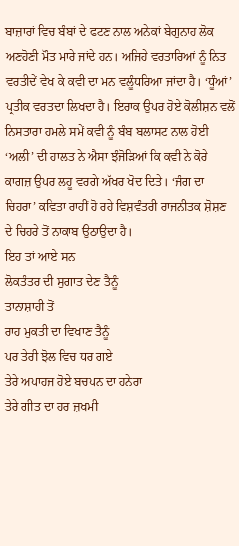ਬਾਜ਼ਾਰਾਂ ਵਿਚ ਬੰਬਾਂ ਦੇ ਫਟਣ ਨਾਲ ਅਨੇਕਾਂ ਬੇਗੁਨਾਹ ਲੋਕ ਅਣਹੋਣੀ ਮੌਤ ਮਾਰੇ ਜਾਂਦੇ ਹਨ। ਅਜਿਹੇ ਵਰਤਾਰਿਆਂ ਨੂੰ ਨਿਤ ਵਰਤੀਦੇਂ ਵੇਖ ਕੇ ਕਵੀ ਦਾ ਮਨ ਵਲੂੰਧਰਿਆ ਜਾਂਦਾ ਹੈ। ‘ਧੂੰਆਂ’ ਪ੍ਰਤੀਕ ਵਰਤਦਾ ਲਿਖਦਾ ਹੈ। ਇਰਾਕ ਉਪਰ ਹੋਏ ਕੋਲੀਸ਼ਨ ਵਲੋਂ ਨਿਸਤਾਰਾ ਹਮਲੇ ਸਮੇਂ ਕਵੀ ਨੂੰ ਬੰਬ ਬਲਾਸਟ ਨਾਲ ਹੋਈ ‘ਅਲੀ’ ਦੀ ਹਾਲਤ ਨੇ ਐਸਾ ਝੰਜੋੜਿਆਂ ਕਿ ਕਵੀ ਨੇ ਕੋਰੇ ਕਾਗਜ਼ ਉਪਰ ਲਹੂ ਵਰਗੇ ਅੱਖਰ ਖੋਦ ਦਿਤੇ। ‘ਜੰਗ ਦਾ ਚਿਹਰਾ’ ਕਵਿਤਾ ਰਾਹੀਂ ਹੋ ਰਹੇ ਵਿਸ਼ਵੰਤਰੀ ਰਾਜਨੀਤਕ ਸ਼ੋਸ਼ਣ ਦੇ ਚਿਹਰੇ ਤੋਂ ਨਾਕਾਬ ਉਠਾਉਦਾ ਹੈ।
ਇਹ ਤਾਂ ਆਏ ਸਨ
ਲੋਕਤੰਤਰ ਦੀ ਸੁਗਾਤ ਦੇਣ ਤੈਨੂੰ
ਤਾਨਾਸ਼ਾਹੀ ਤੋਂ
ਰਾਹ ਮੁਕਤੀ ਦਾ ਵਿਖਾਣ ਤੈਨੂੰ
ਪਰ ਤੇਰੀ ਝੋਲ ਵਿਚ ਧਰ ਗਏ
ਤੇਰੇ ਅਪਾਹਜ ਹੋਏ ਬਚਪਨ ਦਾ ਹਨੇਰਾ
ਤੇਰੇ ਗੀਤ ਦਾ ਹਰ ਜ਼ਖਮੀ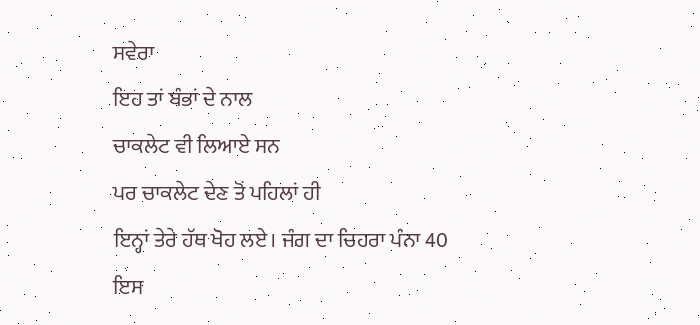ਸਵੇਰਾ
ਇਹ ਤਾਂ ਬੰਭਾਂ ਦੇ ਨਾਲ
ਚਾਕਲੇਟ ਵੀ ਲਿਆਏ ਸਨ
ਪਰ ਚਾਕਲੇਟ ਦੇਣ ਤੋਂ ਪਹਿਲਾਂ ਹੀ
ਇਨ੍ਹਾਂ ਤੇਰੇ ਹੱਥ ਖੋਹ ਲਏ। ਜੰਗ ਦਾ ਚਿਹਰਾ ਪੰਨਾ 40
ਇਸ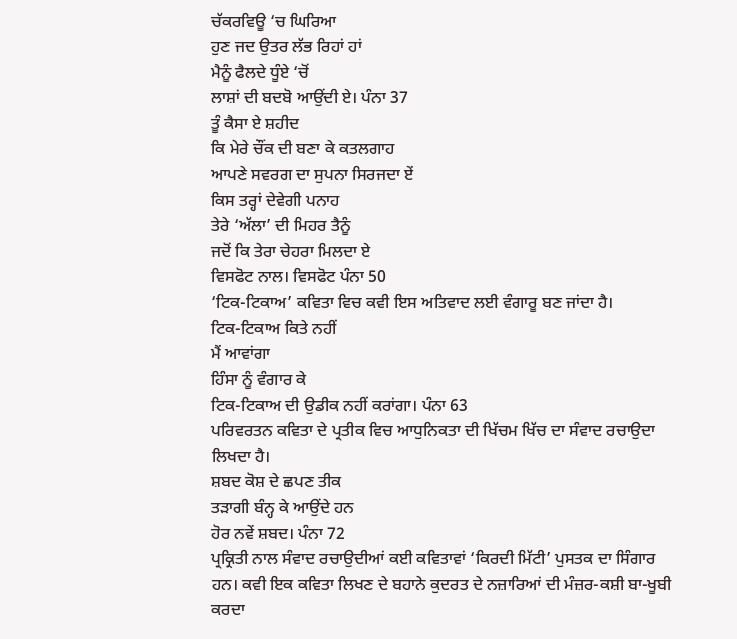ਚੱਕਰਵਿਊ ‘ਚ ਘਿਰਿਆ
ਹੁਣ ਜਦ ਉਤਰ ਲੱਭ ਰਿਹਾਂ ਹਾਂ
ਮੈਨੂੰ ਫੈਲਦੇ ਧੂੰਏ ‘ਚੋਂ
ਲਾਸ਼ਾਂ ਦੀ ਬਦਬੋ ਆਉਂਦੀ ਏ। ਪੰਨਾ 37
ਤੂੰ ਕੈਸਾ ਏ ਸ਼ਹੀਦ
ਕਿ ਮੇਰੇ ਚੌਂਕ ਦੀ ਬਣਾ ਕੇ ਕਤਲਗਾਹ
ਆਪਣੇ ਸਵਰਗ ਦਾ ਸੁਪਨਾ ਸਿਰਜਦਾ ਏਂ
ਕਿਸ ਤਰ੍ਹਾਂ ਦੇਵੇਗੀ ਪਨਾਹ
ਤੇਰੇ ‘ਅੱਲਾ’ ਦੀ ਮਿਹਰ ਤੈਨੂੰ
ਜਦੋਂ ਕਿ ਤੇਰਾ ਚੇਹਰਾ ਮਿਲਦਾ ਏ
ਵਿਸਫੋਟ ਨਾਲ। ਵਿਸਫੋਟ ਪੰਨਾ 50
‘ਟਿਕ-ਟਿਕਾਅ’ ਕਵਿਤਾ ਵਿਚ ਕਵੀ ਇਸ ਅਤਿਵਾਦ ਲਈ ਵੰਗਾਰੂ ਬਣ ਜਾਂਦਾ ਹੈ।
ਟਿਕ-ਟਿਕਾਅ ਕਿਤੇ ਨਹੀਂ
ਮੈਂ ਆਵਾਂਗਾ
ਹਿੰਸਾ ਨੂੰ ਵੰਗਾਰ ਕੇ
ਟਿਕ-ਟਿਕਾਅ ਦੀ ਉਡੀਕ ਨਹੀਂ ਕਰਾਂਗਾ। ਪੰਨਾ 63
ਪਰਿਵਰਤਨ ਕਵਿਤਾ ਦੇ ਪ੍ਰਤੀਕ ਵਿਚ ਆਧੁਨਿਕਤਾ ਦੀ ਖਿੱਚਮ ਖਿੱਚ ਦਾ ਸੰਵਾਦ ਰਚਾਉਦਾ ਲਿਖਦਾ ਹੈ।
ਸ਼ਬਦ ਕੋਸ਼ ਦੇ ਛਪਣ ਤੀਕ
ਤੜਾਗੀ ਬੰਨ੍ਹ ਕੇ ਆਉਂਦੇ ਹਨ
ਹੋਰ ਨਵੇਂ ਸ਼ਬਦ। ਪੰਨਾ 72
ਪ੍ਰਕ੍ਰਿਤੀ ਨਾਲ ਸੰਵਾਦ ਰਚਾਉਦੀਆਂ ਕਈ ਕਵਿਤਾਵਾਂ ‘ਕਿਰਦੀ ਮਿੱਟੀ’ ਪੁਸਤਕ ਦਾ ਸਿੰਗਾਰ ਹਨ। ਕਵੀ ਇਕ ਕਵਿਤਾ ਲਿਖਣ ਦੇ ਬਹਾਨੇ ਕੁਦਰਤ ਦੇ ਨਜ਼ਾਰਿਆਂ ਦੀ ਮੰਜ਼ਰ-ਕਸ਼ੀ ਬਾ-ਖੂਬੀ ਕਰਦਾ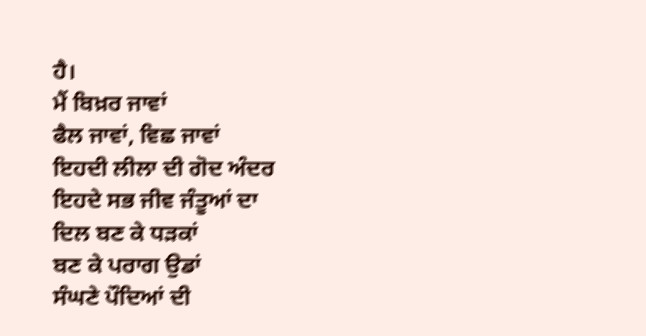ਹੈ।
ਮੈਂ ਬਿਖ਼ਰ ਜਾਵਾਂ
ਫੈਲ ਜਾਵਾਂ, ਵਿਛ ਜਾਵਾਂ
ਇਹਦੀ ਲੀਲਾ ਦੀ ਗੋਦ ਅੰਦਰ
ਇਹਦੇ ਸਭ ਜੀਵ ਜੰਤੂਆਂ ਦਾ
ਦਿਲ ਬਣ ਕੇ ਧੜਕਾਂ
ਬਣ ਕੇ ਪਰਾਗ ਉਡਾਂ
ਸੰਘਣੇ ਪੌਦਿਆਂ ਦੀ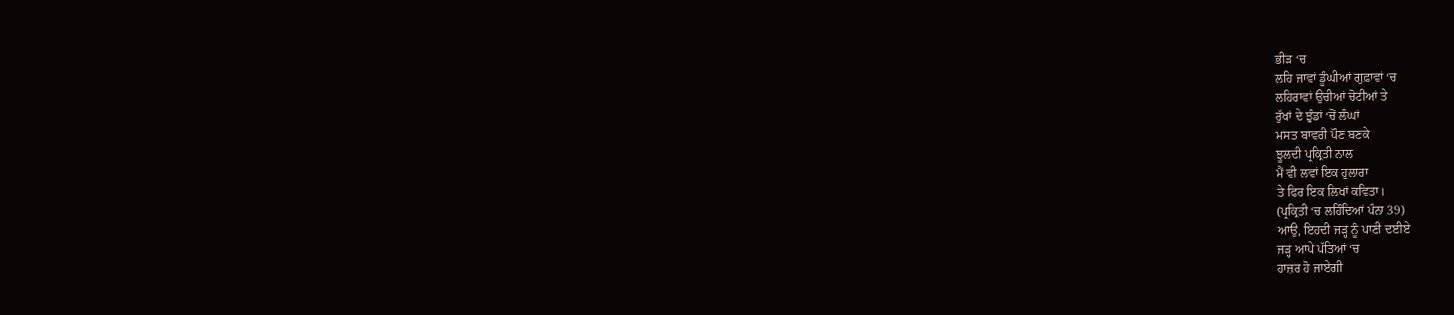ਭੀੜ ‘ਚ
ਲਹਿ ਜਾਵਾਂ ਡੂੰਘੀਆਂ ਗੁਫ਼ਾਵਾਂ ‘ਚ
ਲਹਿਰਾਵਾਂ ਉਚੀਆਂ ਚੋਟੀਆਂ ਤੇ
ਰੁੱਖਾਂ ਦੇ ਝੁੰਡਾਂ ‘ਚੋਂ ਲੰਘਾਂ
ਮਸਤ ਬਾਵਰੀ ਪੌਣ ਬਣਕੇ
ਝੂਲਦੀ ਪ੍ਰਕ੍ਰਿਤੀ ਨਾਲ
ਮੈਂ ਵੀ ਲਵਾਂ ਇਕ ਹੁਲਾਰਾ
ਤੇ ਫਿਰ ਇਕ ਲਿਖਾਂ ਕਵਿਤਾ।
(ਪ੍ਰਕ੍ਰਿਤੀ ‘ਚ ਲਹਿੰਦਿਆਂ ਪੰਨਾ 39)
ਆਉ, ਇਹਦੀ ਜੜ੍ਹ ਨੂੰ ਪਾਣੀ ਦਈਏ
ਜੜ੍ਹ ਆਪੇ ਪੱਤਿਆਂ ‘ਚ
ਹਾਜ਼ਰ ਹੋ ਜਾਏਗੀ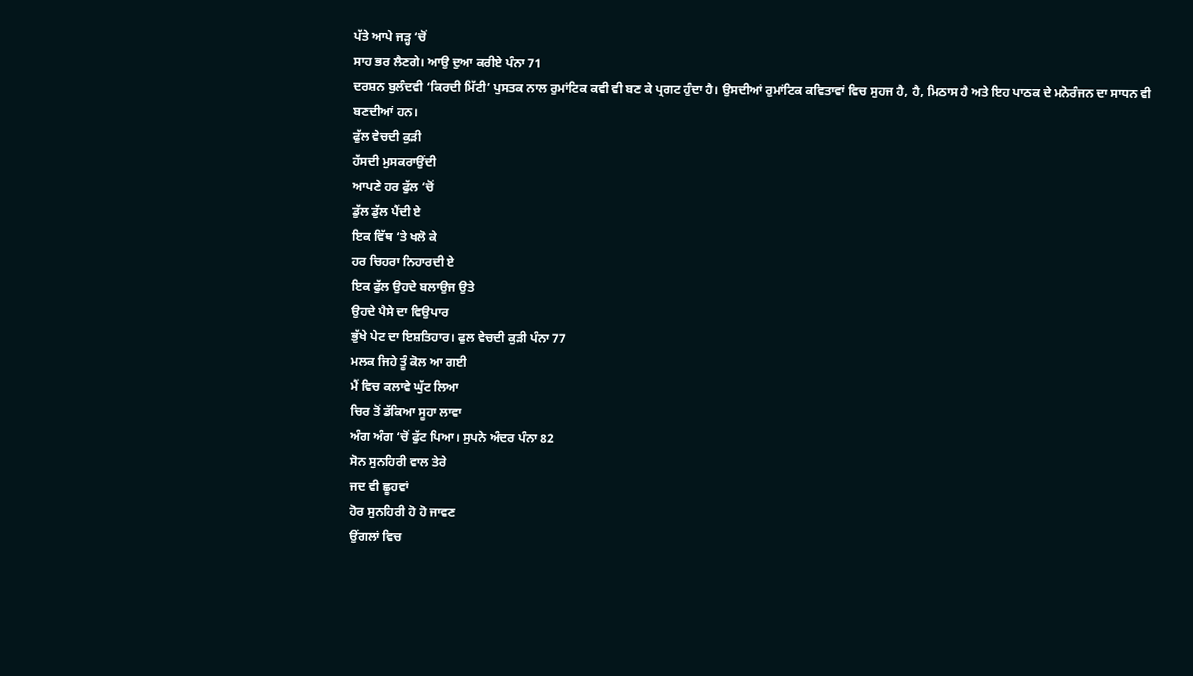ਪੱਤੇ ਆਪੇ ਜੜ੍ਹ ‘ਚੋਂ
ਸਾਹ ਭਰ ਲੈਣਗੇ। ਆਉ ਦੁਆ ਕਰੀਏ ਪੰਨਾ 71
ਦਰਸ਼ਨ ਬੁਲੰਦਵੀ ‘ਕਿਰਦੀ ਮਿੱਟੀ’ ਪੁਸਤਕ ਨਾਲ ਰੁਮਾਂਟਿਕ ਕਵੀ ਵੀ ਬਣ ਕੇ ਪ੍ਰਗਟ ਹੁੰਦਾ ਹੈ। ਉਸਦੀਆਂ ਰੁਮਾਂਟਿਕ ਕਵਿਤਾਵਾਂ ਵਿਚ ਸੁਹਜ ਹੈ, ਹੈ, ਮਿਠਾਸ ਹੈ ਅਤੇ ਇਹ ਪਾਠਕ ਦੇ ਮਨੋਰੰਜਨ ਦਾ ਸਾਧਨ ਵੀ ਬਣਦੀਆਂ ਹਨ।
ਫੁੱਲ ਵੇਚਦੀ ਕੁੜੀ
ਹੱਸਦੀ ਮੁਸਕਰਾਉਂਦੀ
ਆਪਣੇ ਹਰ ਫੁੱਲ ‘ਚੋਂ
ਡੁੱਲ ਡੁੱਲ ਪੈਂਦੀ ਏ
ਇਕ ਵਿੱਥ ‘ਤੇ ਖਲੋ ਕੇ
ਹਰ ਚਿਹਰਾ ਨਿਹਾਰਦੀ ਏ
ਇਕ ਫੁੱਲ ਉਹਦੇ ਬਲਾਉਜ ਉਤੇ
ਉਹਦੇ ਪੈਸੇ ਦਾ ਵਿਉਪਾਰ
ਭੁੱਖੇ ਪੇਟ ਦਾ ਇਸ਼ਤਿਹਾਰ। ਫੁਲ ਵੇਚਦੀ ਕੁੜੀ ਪੰਨਾ 77
ਮਲਕ ਜਿਹੇ ਤੂੰ ਕੋਲ ਆ ਗਈ
ਮੈਂ ਵਿਚ ਕਲਾਵੇ ਘੁੱਟ ਲਿਆ
ਚਿਰ ਤੋਂ ਡੱਕਿਆ ਸੂਹਾ ਲਾਵਾ
ਅੰਗ ਅੰਗ ‘ਚੋਂ ਫੁੱਟ ਪਿਆ। ਸੁਪਨੇ ਅੰਦਰ ਪੰਨਾ 82
ਸੋਨ ਸੁਨਹਿਰੀ ਵਾਲ ਤੇਰੇ
ਜਦ ਵੀ ਛੂਹਵਾਂ
ਹੋਰ ਸੁਨਹਿਰੀ ਹੋ ਹੋ ਜਾਵਣ
ਉਂਗਲਾਂ ਵਿਚ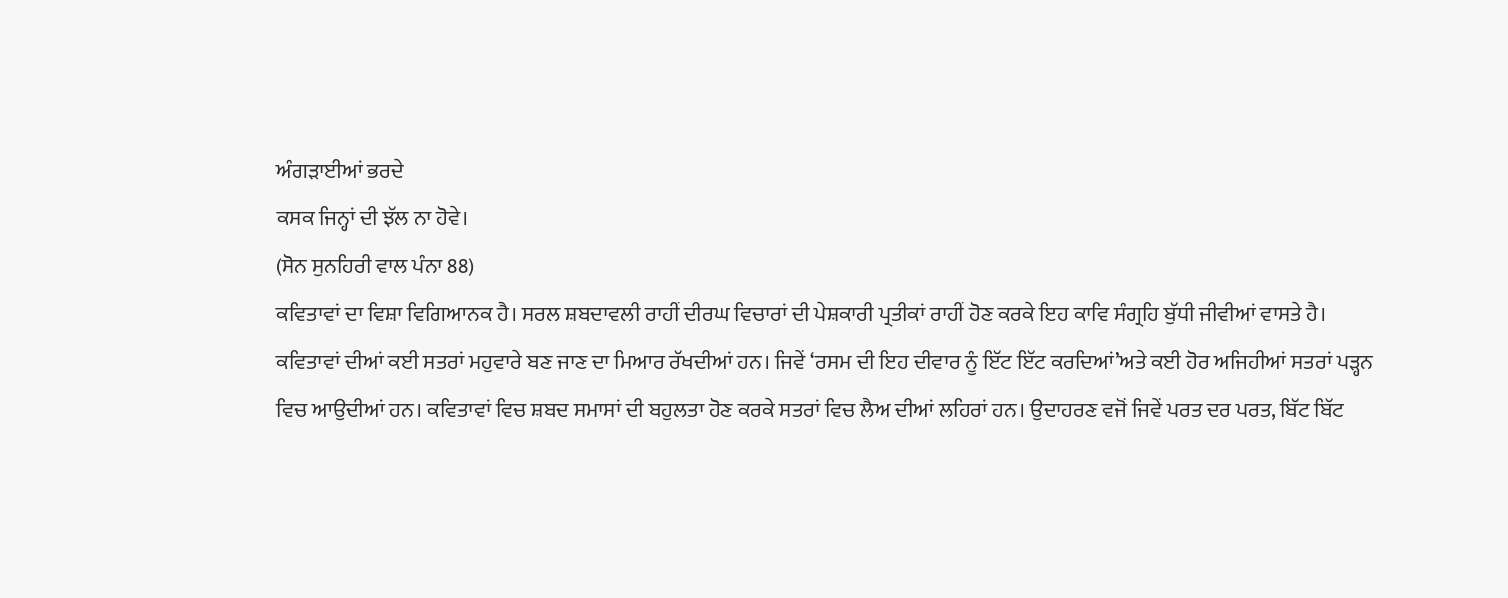ਅੰਗੜਾਈਆਂ ਭਰਦੇ
ਕਸਕ ਜਿਨ੍ਹਾਂ ਦੀ ਝੱਲ ਨਾ ਹੋਵੇ।
(ਸੋਨ ਸੁਨਹਿਰੀ ਵਾਲ ਪੰਨਾ 88)
ਕਵਿਤਾਵਾਂ ਦਾ ਵਿਸ਼ਾ ਵਿਗਿਆਨਕ ਹੈ। ਸਰਲ ਸ਼ਬਦਾਵਲੀ ਰਾਹੀਂ ਦੀਰਘ ਵਿਚਾਰਾਂ ਦੀ ਪੇਸ਼ਕਾਰੀ ਪ੍ਰਤੀਕਾਂ ਰਾਹੀਂ ਹੋਣ ਕਰਕੇ ਇਹ ਕਾਵਿ ਸੰਗ੍ਰਹਿ ਬੁੱਧੀ ਜੀਵੀਆਂ ਵਾਸਤੇ ਹੈ। ਕਵਿਤਾਵਾਂ ਦੀਆਂ ਕਈ ਸਤਰਾਂ ਮਹੁਵਾਰੇ ਬਣ ਜਾਣ ਦਾ ਮਿਆਰ ਰੱਖਦੀਆਂ ਹਨ। ਜਿਵੇਂ ‘ਰਸਮ ਦੀ ਇਹ ਦੀਵਾਰ ਨੂੰ ਇੱਟ ਇੱਟ ਕਰਦਿਆਂ’ਅਤੇ ਕਈ ਹੋਰ ਅਜਿਹੀਆਂ ਸਤਰਾਂ ਪੜ੍ਹਨ ਵਿਚ ਆਉਦੀਆਂ ਹਨ। ਕਵਿਤਾਵਾਂ ਵਿਚ ਸ਼ਬਦ ਸਮਾਸਾਂ ਦੀ ਬਹੁਲਤਾ ਹੋਣ ਕਰਕੇ ਸਤਰਾਂ ਵਿਚ ਲੈਅ ਦੀਆਂ ਲਹਿਰਾਂ ਹਨ। ਉਦਾਹਰਣ ਵਜੋਂ ਜਿਵੇਂ ਪਰਤ ਦਰ ਪਰਤ, ਬਿੱਟ ਬਿੱਟ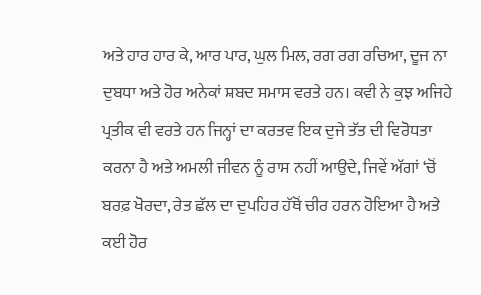ਅਤੇ ਹਾਰ ਹਾਰ ਕੇ, ਆਰ ਪਾਰ, ਘੁਲ ਮਿਲ, ਰਗ ਰਗ ਰਚਿਆ, ਦੂਜ ਨਾ ਦੁਬਧਾ ਅਤੇ ਹੋਰ ਅਨੇਕਾਂ ਸ਼ਬਦ ਸਮਾਸ ਵਰਤੇ ਹਨ। ਕਵੀ ਨੇ ਕੁਝ ਅਜਿਹੇ ਪ੍ਰਤੀਕ ਵੀ ਵਰਤੇ ਹਨ ਜਿਨ੍ਹਾਂ ਦਾ ਕਰਤਵ ਇਕ ਦੁਜੇ ਤੱਤ ਦੀ ਵਿਰੋਧਤਾ ਕਰਨਾ ਹੈ ਅਤੇ ਅਮਲੀ ਜੀਵਨ ਨੂੰ ਰਾਸ ਨਹੀਂ ਆਉਦੇ, ਜਿਵੇਂ ਅੱਗਾਂ ‘ਚੋਂ ਬਰਫ਼ ਖੋਰਦਾ, ਰੇਤ ਛੱਲ ਦਾ ਦੁਪਹਿਰ ਹੱਥੋਂ ਚੀਰ ਹਰਨ ਹੋਇਆ ਹੈ ਅਤੇ ਕਈ ਹੋਰ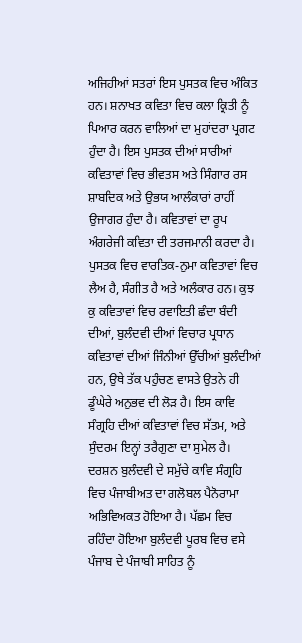ਅਜਿਹੀਆਂ ਸਤਰਾਂ ਇਸ ਪੁਸਤਕ ਵਿਚ ਅੰਕਿਤ ਹਨ। ਸ਼ਨਾਖਤ ਕਵਿਤਾ ਵਿਚ ਕਲਾ ਕ੍ਰਿਤੀ ਨੂੰ ਪਿਆਰ ਕਰਨ ਵਾਲਿਆਂ ਦਾ ਮੁਹਾਂਦਰਾ ਪ੍ਰਗਟ ਹੁੰਦਾ ਹੈ। ਇਸ ਪੁਸਤਕ ਦੀਆਂ ਸਾਰੀਆਂ ਕਵਿਤਾਵਾਂ ਵਿਚ ਭੀਵਤਸ ਅਤੇ ਸਿੰਗਾਰ ਰਸ ਸ਼ਾਬਦਿਕ ਅਤੇ ਉਭਯ ਆਲੰਕਾਰਾਂ ਰਾਹੀਂ ਉਜਾਗਰ ਹੁੰਦਾ ਹੈ। ਕਵਿਤਾਵਾਂ ਦਾ ਰੂਪ ਅੰਗਰੇਜੀ ਕਵਿਤਾ ਦੀ ਤਰਜਮਾਨੀ ਕਰਦਾ ਹੈ। ਪੁਸਤਕ ਵਿਚ ਵਾਰਤਿਕ-ਨੁਮਾ ਕਵਿਤਾਵਾਂ ਵਿਚ ਲੈਅ ਹੈ, ਸੰਗੀਤ ਹੈ ਅਤੇ ਅਲੰਕਾਰ ਹਨ। ਕੁਝ ਕੁ ਕਵਿਤਾਵਾਂ ਵਿਚ ਰਵਾਇਤੀ ਛੰਦਾ ਬੰਦੀ ਦੀਆਂ, ਬੁਲੰਦਵੀ ਦੀਆਂ ਵਿਚਾਰ ਪ੍ਰਧਾਨ ਕਵਿਤਾਵਾਂ ਦੀਆਂ ਜਿੰਨੀਆਂ ਉੱਚੀਆਂ ਬੁਲੰਦੀਆਂ ਹਨ, ਉਥੇ ਤੱਕ ਪਹੁੰਚਣ ਵਾਸਤੇ ਉਤਨੇ ਹੀ ਡੂੰਘੇਰੇ ਅਨੁਭਵ ਦੀ ਲੋੜ ਹੈ। ਇਸ ਕਾਵਿ ਸੰਗ੍ਰਹਿ ਦੀਆਂ ਕਵਿਤਾਵਾਂ ਵਿਚ ਸੱਤਮ, ਅਤੇ ਸੁੰਦਰਮ ਇਨ੍ਹਾਂ ਤਰੈਗੁਣਾ ਦਾ ਸੁਮੇਲ ਹੈ।
ਦਰਸ਼ਨ ਬੁਲੰਦਵੀ ਦੇ ਸਮੁੱਚੇ ਕਾਵਿ ਸੰਗ੍ਰਹਿ ਵਿਚ ਪੰਜਾਬੀਅਤ ਦਾ ਗਲੋਬਲ ਪੈਨੋਰਾਮਾ ਅਭਿਵਿਅਕਤ ਹੋਇਆ ਹੈ। ਪੱਛਮ ਵਿਚ ਰਹਿੰਦਾ ਹੋਇਆ ਬੁਲੰਦਵੀ ਪੂਰਬ ਵਿਚ ਵਸੇ ਪੰਜਾਬ ਦੇ ਪੰਜਾਬੀ ਸਾਹਿਤ ਨੂੰ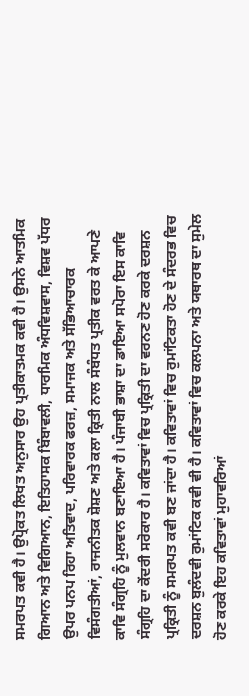ਸਮਰਪਤ ਕਵੀ ਹੈ। ਉਪ੍ਰੋਕਤ ਲਿਖਤ ਅਨੁਸਾਰ ਉਹ ਪ੍ਰਤੀਕਾਤਮਕ ਕਵੀ ਹੈ। ਉਸਨੇ ਆਤਮਿਕ ਗਿਆਨ ਅਤੇ ਵਿਗਿਆਨ, ਇਤਿਹਾਸਕ ਬਿੰਬਾਵਲੀ, ਧਾਰਮਿਕ ਅੰਧਵਿਸ਼ਵਾਸ, ਵਿਸ਼ਵ ਪੱਧਰ ਉਪਰ ਪਨਪ ਰਿਹਾ ਅਤਿਵਾਦ, ਪਰਿਵਾਰਕ ਫਰਜ਼, ਸਮਾਜਕ ਅਤੇ ਸੱਭਿਆਚਾਰਕ ਵਿਸੰਗਤੀਆਂ, ਰਾਜਨੀਤਕ ਸ਼ੋਸ਼ਣ ਅਤੇ ਕਲਾ ਕ੍ਰਿਤੀ ਨਾਲ ਸੰਬੰਧਤ ਪ੍ਰਤੀਕ ਵਰਤ ਕੇ ਆਪਣੇ ਕਾਵਿ ਸੰਗ੍ਰਹਿ ਨੂੰ ਮੁਲਵਾਨ ਬਣਾਇਆ ਹੈ। ਪੰਜਾਬੀ ਭਾਸ਼ਾ ਦਾ ਡਾਇਆ ਸਪੋਰਾ ਇਸ ਕਾਵਿ ਸੰਗ੍ਰਹਿ ਦਾ ਕੇਂਦਰੀ ਸਰੋਕਾਰ ਹੈ। ਕਵਿਤਾਵਾਂ ਵਿਚ ਪ੍ਰਕ੍ਰਿਤੀ ਦਾ ਵਰਨਣ ਹੋਣ ਕਰਕੇ ਦਰਸ਼ਨ ਪ੍ਰਕ੍ਰਿਤੀ ਨੂੰ ਸਮਰਪਤ ਕਵੀ ਬਣ ਜਾਂਦਾ ਹੈ। ਕਵਿਤਾਵਾਂ ਵਿਚ ਰੁਮਾਂਟਿਕਤਾ ਹੋਣ ਦੇ ਸੰਦਰਭ ਵਿਚ ਦਰਸ਼ਨ ਬੁਲੰਦਵੀ ਰੁਮਾਂਟਿਕ ਕਵੀ ਵੀ ਹੈ। ਕਵਿਤਾਵਾਂ ਵਿਚ ਕਲਪਨਾ ਅਤੇ ਯਥਾਰਥ ਦਾ ਸੁਮੇਲ ਹੋਣ ਕਰਕੇ ਇਹ ਕਵਿਤਾਵਾਂ ਮੁਹਾਵਰਿਆਂ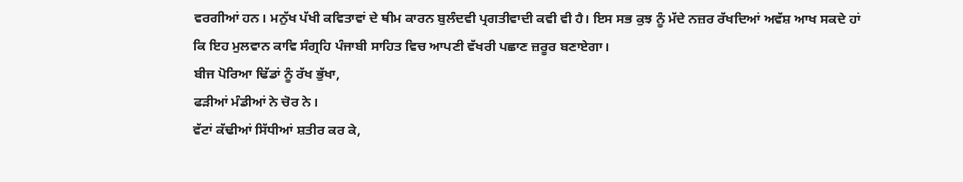ਵਰਗੀਆਂ ਹਨ। ਮਨੁੱਖ ਪੱਖੀ ਕਵਿਤਾਵਾਂ ਦੇ ਥੀਮ ਕਾਰਨ ਬੁਲੰਦਵੀ ਪ੍ਰਗਤੀਵਾਦੀ ਕਵੀ ਵੀ ਹੈ। ਇਸ ਸਭ ਕੁਝ ਨੂੰ ਮੱਦੇ ਨਜ਼ਰ ਰੱਖਦਿਆਂ ਅਵੱਸ਼ ਆਖ ਸਕਦੇ ਹਾਂ ਕਿ ਇਹ ਮੁਲਵਾਨ ਕਾਵਿ ਸੰਗ੍ਰਹਿ ਪੰਜਾਬੀ ਸਾਹਿਤ ਵਿਚ ਆਪਣੀ ਵੱਖਰੀ ਪਛਾਣ ਜ਼ਰੂਰ ਬਣਾਏਗਾ।
ਬੀਜ ਪੋਰਿਆ ਢਿੱਡਾਂ ਨੂੰ ਰੱਖ ਭੁੱਖਾ,
ਫੜੀਆਂ ਮੰਡੀਆਂ ਨੇ ਚੋਰ ਨੇ।
ਵੱਟਾਂ ਕੱਢੀਆਂ ਸਿੱਧੀਆਂ ਸ਼ਤੀਰ ਕਰ ਕੇ,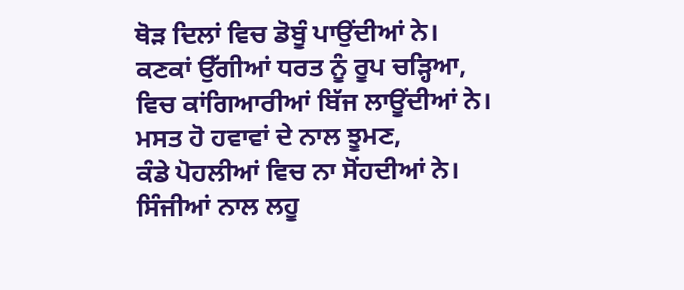ਥੋੜ ਦਿਲਾਂ ਵਿਚ ਡੋਬੂੰ ਪਾਉਂਦੀਆਂ ਨੇ।
ਕਣਕਾਂ ਉੱਗੀਆਂ ਧਰਤ ਨੂੰ ਰੂਪ ਚੜ੍ਹਿਆ,
ਵਿਚ ਕਾਂਗਿਆਰੀਆਂ ਬਿੱਜ ਲਾਊਂਦੀਆਂ ਨੇ।
ਮਸਤ ਹੋ ਹਵਾਵਾਂ ਦੇ ਨਾਲ ਝੂਮਣ,
ਕੰਡੇ ਪੋਹਲੀਆਂ ਵਿਚ ਨਾ ਸੋਂਹਦੀਆਂ ਨੇ।
ਸਿੰਜੀਆਂ ਨਾਲ ਲਹੂ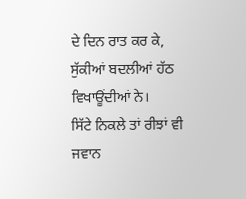ਦੇ ਦਿਨ ਰਾਤ ਕਰ ਕੇ,
ਸੁੱਕੀਆਂ ਬਦਲੀਆਂ ਹੱਠ ਵਿਖਾਊਂਦੀਆਂ ਨੇ।
ਸਿੱਟੇ ਨਿਕਲੇ ਤਾਂ ਰੀਝਾਂ ਵੀ ਜਵਾਨ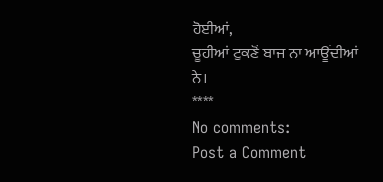ਹੋਈਆਂ,
ਚੂਹੀਆਂ ਟੁਕਣੋਂ ਬਾਜ ਨਾ ਆਊਂਦੀਆਂ ਨੇ।
****
No comments:
Post a Comment